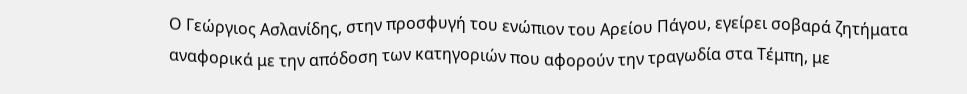Ο Γεώργιος Ασλανίδης, στην προσφυγή του ενώπιον του Αρείου Πάγου, εγείρει σοβαρά ζητήματα αναφορικά με την απόδοση των κατηγοριών που αφορούν την τραγωδία στα Τέμπη, με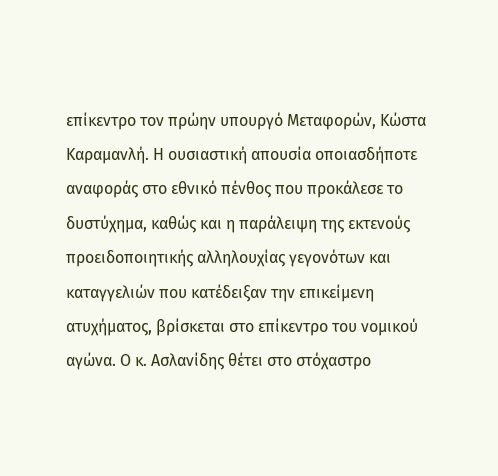επίκεντρο τον πρώην υπουργό Μεταφορών, Κώστα Καραμανλή. Η ουσιαστική απουσία οποιασδήποτε αναφοράς στο εθνικό πένθος που προκάλεσε το δυστύχημα, καθώς και η παράλειψη της εκτενούς προειδοποιητικής αλληλουχίας γεγονότων και καταγγελιών που κατέδειξαν την επικείμενη ατυχήματος, βρίσκεται στο επίκεντρο του νομικού αγώνα. Ο κ. Ασλανίδης θέτει στο στόχαστρο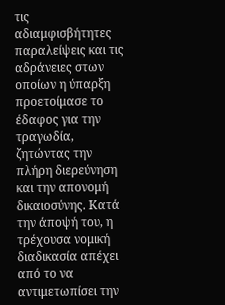τις αδιαμφισβήτητες παραλείψεις και τις αδράνειες στων οποίων η ύπαρξη προετοίμασε το έδαφος για την τραγωδία, ζητώντας την πλήρη διερεύνηση και την απονομή δικαιοσύνης. Κατά την άποψή του, η τρέχουσα νομική διαδικασία απέχει από το να αντιμετωπίσει την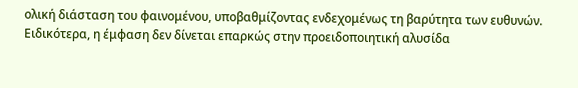ολική διάσταση του φαινομένου, υποβαθμίζοντας ενδεχομένως τη βαρύτητα των ευθυνών.
Ειδικότερα, η έμφαση δεν δίνεται επαρκώς στην προειδοποιητική αλυσίδα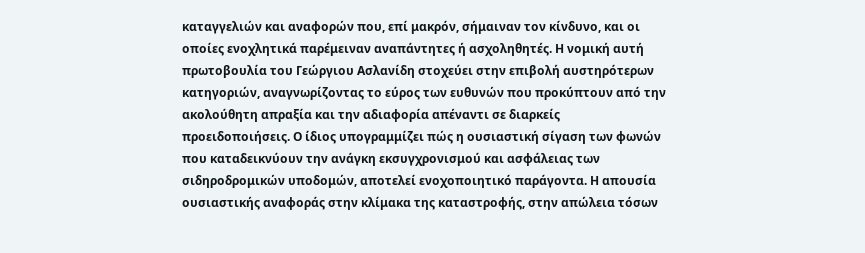καταγγελιών και αναφορών που, επί μακρόν, σήμαιναν τον κίνδυνο, και οι οποίες ενοχλητικά παρέμειναν αναπάντητες ή ασχοληθητές. Η νομική αυτή πρωτοβουλία του Γεώργιου Ασλανίδη στοχεύει στην επιβολή αυστηρότερων κατηγοριών, αναγνωρίζοντας το εύρος των ευθυνών που προκύπτουν από την ακολούθητη απραξία και την αδιαφορία απέναντι σε διαρκείς προειδοποιήσεις. Ο ίδιος υπογραμμίζει πώς η ουσιαστική σίγαση των φωνών που καταδεικνύουν την ανάγκη εκσυγχρονισμού και ασφάλειας των σιδηροδρομικών υποδομών, αποτελεί ενοχοποιητικό παράγοντα. Η απουσία ουσιαστικής αναφοράς στην κλίμακα της καταστροφής, στην απώλεια τόσων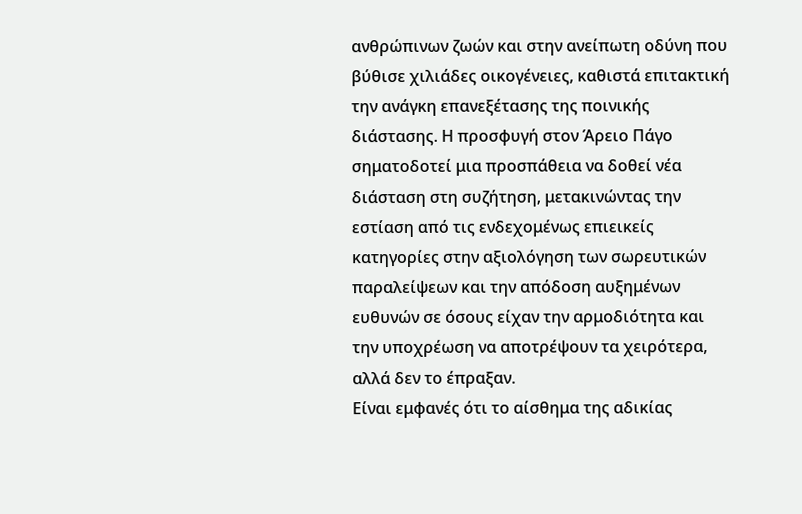ανθρώπινων ζωών και στην ανείπωτη οδύνη που βύθισε χιλιάδες οικογένειες, καθιστά επιτακτική την ανάγκη επανεξέτασης της ποινικής διάστασης. Η προσφυγή στον Άρειο Πάγο σηματοδοτεί μια προσπάθεια να δοθεί νέα διάσταση στη συζήτηση, μετακινώντας την εστίαση από τις ενδεχομένως επιεικείς κατηγορίες στην αξιολόγηση των σωρευτικών παραλείψεων και την απόδοση αυξημένων ευθυνών σε όσους είχαν την αρμοδιότητα και την υποχρέωση να αποτρέψουν τα χειρότερα, αλλά δεν το έπραξαν.
Είναι εμφανές ότι το αίσθημα της αδικίας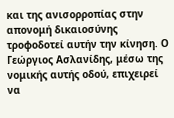και της ανισορροπίας στην απονομή δικαιοσύνης τροφοδοτεί αυτήν την κίνηση. Ο Γεώργιος Ασλανίδης, μέσω της νομικής αυτής οδού, επιχειρεί να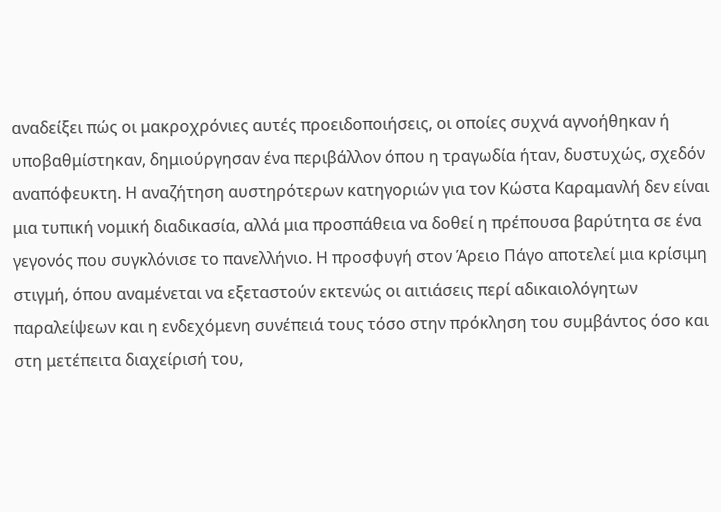αναδείξει πώς οι μακροχρόνιες αυτές προειδοποιήσεις, οι οποίες συχνά αγνοήθηκαν ή υποβαθμίστηκαν, δημιούργησαν ένα περιβάλλον όπου η τραγωδία ήταν, δυστυχώς, σχεδόν αναπόφευκτη. Η αναζήτηση αυστηρότερων κατηγοριών για τον Κώστα Καραμανλή δεν είναι μια τυπική νομική διαδικασία, αλλά μια προσπάθεια να δοθεί η πρέπουσα βαρύτητα σε ένα γεγονός που συγκλόνισε το πανελλήνιο. Η προσφυγή στον Άρειο Πάγο αποτελεί μια κρίσιμη στιγμή, όπου αναμένεται να εξεταστούν εκτενώς οι αιτιάσεις περί αδικαιολόγητων παραλείψεων και η ενδεχόμενη συνέπειά τους τόσο στην πρόκληση του συμβάντος όσο και στη μετέπειτα διαχείρισή του,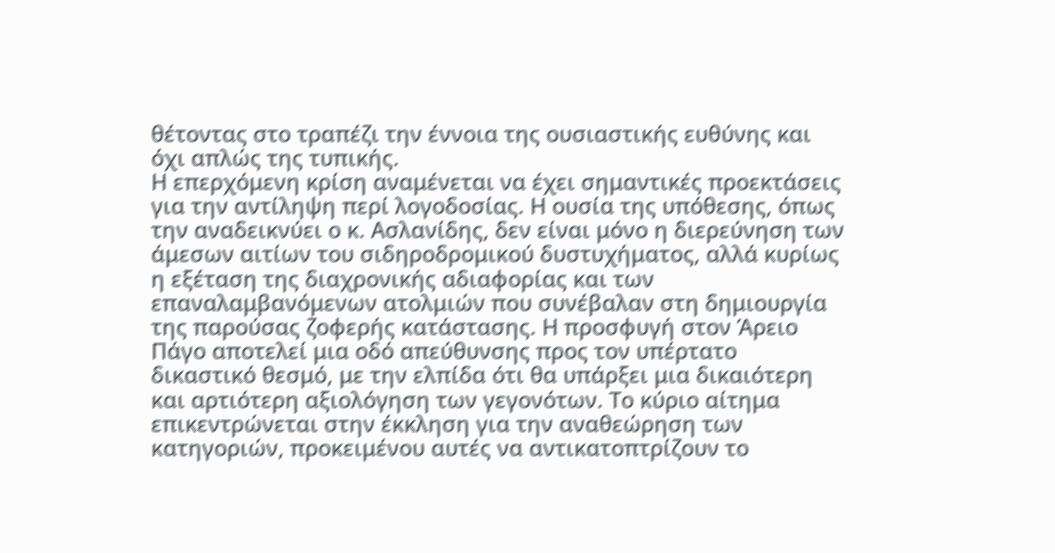θέτοντας στο τραπέζι την έννοια της ουσιαστικής ευθύνης και όχι απλώς της τυπικής.
Η επερχόμενη κρίση αναμένεται να έχει σημαντικές προεκτάσεις για την αντίληψη περί λογοδοσίας. Η ουσία της υπόθεσης, όπως την αναδεικνύει ο κ. Ασλανίδης, δεν είναι μόνο η διερεύνηση των άμεσων αιτίων του σιδηροδρομικού δυστυχήματος, αλλά κυρίως η εξέταση της διαχρονικής αδιαφορίας και των επαναλαμβανόμενων ατολμιών που συνέβαλαν στη δημιουργία της παρούσας ζοφερής κατάστασης. Η προσφυγή στον Άρειο Πάγο αποτελεί μια οδό απεύθυνσης προς τον υπέρτατο δικαστικό θεσμό, με την ελπίδα ότι θα υπάρξει μια δικαιότερη και αρτιότερη αξιολόγηση των γεγονότων. Το κύριο αίτημα επικεντρώνεται στην έκκληση για την αναθεώρηση των κατηγοριών, προκειμένου αυτές να αντικατοπτρίζουν το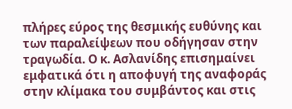πλήρες εύρος της θεσμικής ευθύνης και των παραλείψεων που οδήγησαν στην τραγωδία. Ο κ. Ασλανίδης επισημαίνει εμφατικά ότι η αποφυγή της αναφοράς στην κλίμακα του συμβάντος και στις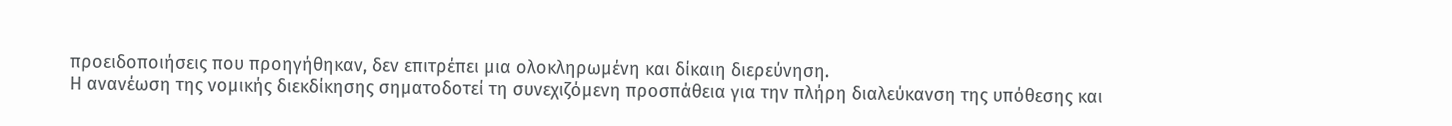προειδοποιήσεις που προηγήθηκαν, δεν επιτρέπει μια ολοκληρωμένη και δίκαιη διερεύνηση.
Η ανανέωση της νομικής διεκδίκησης σηματοδοτεί τη συνεχιζόμενη προσπάθεια για την πλήρη διαλεύκανση της υπόθεσης και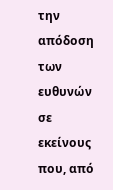την απόδοση των ευθυνών σε εκείνους που, από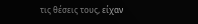τις θέσεις τους, είχαν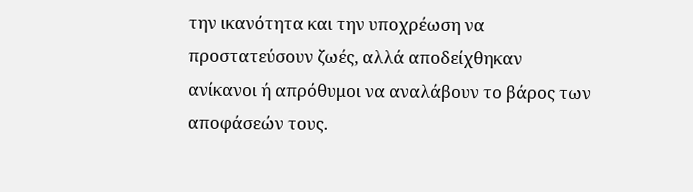την ικανότητα και την υποχρέωση να προστατεύσουν ζωές, αλλά αποδείχθηκαν ανίκανοι ή απρόθυμοι να αναλάβουν το βάρος των αποφάσεών τους.